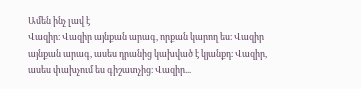Ամեն ինչ լավ է
Վազիր։ Վազիր այնքան արագ, որքան կարող ես։ Վազիր այնքան արագ, ասես դրանից կախված է կյանքդ։ Վազիր, ասես փախչում ես գիշատչից։ Վազիր...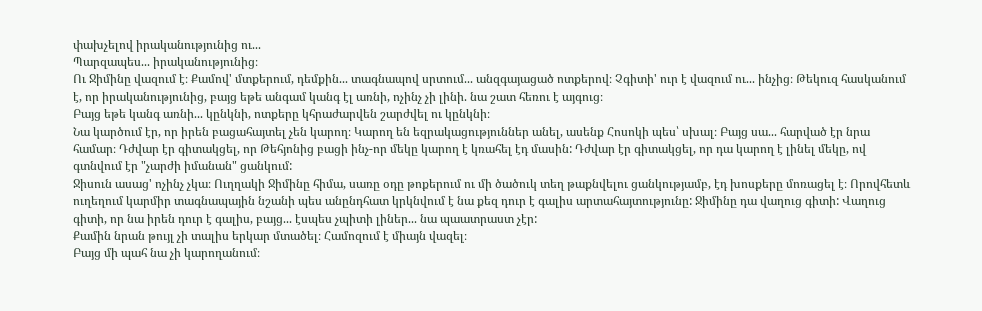փախչելով իրականությունից ու...
Պարզապես... իրականությունից։
Ու Ջիմինը վազում է։ Քամով' մտքերում, դեմքին... տագնապով սրտում... անզգայացած ոտքերով։ Չգիտի' ուր է վազում ու... ինչից։ Թեկուզ հասկանում է, որ իրականությունից, բայց եթե անգամ կանգ էլ առնի, ոչինչ չի լինի. նա շատ հեռու է այգուց։
Բայց եթե կանգ առնի... կընկնի, ոտքերը կհրաժարվեն շարժվել ու կընկնի։
Նա կարծում էր, որ իրեն բացահայտել չեն կարող։ Կարող են եզրակացություններ անել, ասենք Հոսոկի պես՝ սխալ։ Բայց սա... հարված էր նրա համար։ Դժվար էր գիտակցել, որ Թեհյոնից բացի ինչ-որ մեկը կարող է կռահել էդ մասին: Դժվար էր գիտակցել, որ դա կարող է լինել մեկը, ով գտնվում էր "չարժի իմանան" ցանկում:
Ջիսուն ասաց' ոչինչ չկա։ Ուղղակի Ջիմինը հիմա, սառը օդը թոքերում ու մի ծածուկ տեղ թաքնվելու ցանկությամբ, էդ խոսքերը մոռացել է։ Որովհետև ուղեղում կարմիր տագնապային նշանի պես անընդհատ կրկնվում է նա քեզ դուր է գալիս արտահայտությունը: Ջիմինը դա վաղուց գիտի: Վաղուց գիտի, որ նա իրեն դուր է գալիս, բայց... էսպես չպիտի լիներ... նա պաատրաստ չէր:
Քամին նրան թույլ չի տալիս երկար մտածել։ Համոզում է միայն վազել։
Բայց մի պահ նա չի կարողանում։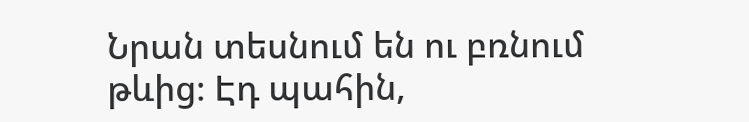Նրան տեսնում են ու բռնում թևից։ Էդ պահին,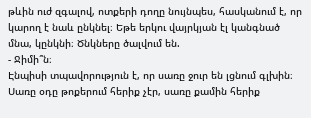թևին ուժ զգալով, ոտքերի դողը նույնպես, հասկանում է, որ կարող է նաև ընկնել։ Եթե երկու վայրկյան էլ կանգնած մնա, կընկնի։ Ծնկները ծալվում են.
- Ջիմի՞ն։
Էնպիսի տպավորություն է, որ սառը ջուր են լցնում գլխին։ Սառը օդը թոքերում հերիք չէր, սառը քամին հերիք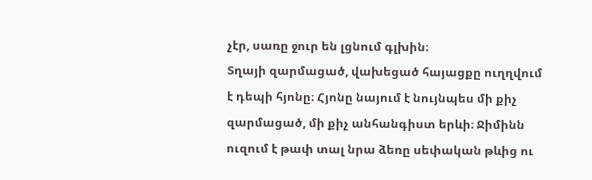չէր, սառը ջուր են լցնում գլխին։
Տղայի զարմացած, վախեցած հայացքը ուղղվում է դեպի հյոնը։ Հյոնը նայում է նույնպես մի քիչ զարմացած, մի քիչ անհանգիստ երևի։ Ջիմինն ուզում է թափ տալ նրա ձեռը սեփական թևից ու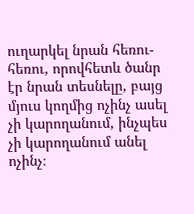ուղարկել նրան հեռու-հեռու, որովհետև ծանր էր նրան տեսնելը, բայց մյուս կողմից ոչինչ ասել չի կարողանում, ինչպես չի կարողանում անել ոչինչ։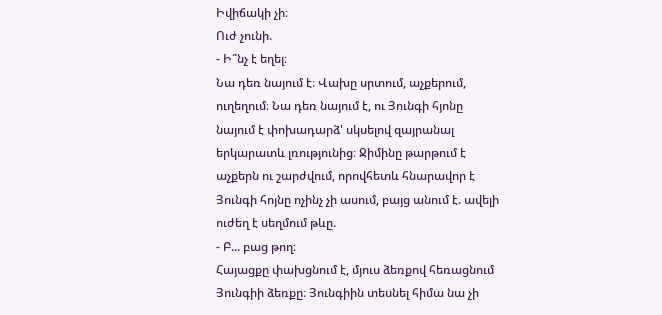Իվիճակի չի։
Ուժ չունի.
- Ի՞նչ է եղել։
Նա դեռ նայում է։ Վախը սրտում, աչքերում, ուղեղում։ Նա դեռ նայում է, ու Յունգի հյոնը նայում է փոխադարձ' սկսելով զայրանալ երկարատև լռությունից։ Ջիմինը թարթում է աչքերն ու շարժվում, որովհետև հնարավոր է Յունգի հոյնը ոչինչ չի ասում, բայց անում է. ավելի ուժեղ է սեղմում թևը.
- Բ... բաց թող։
Հայացքը փախցնում է, մյուս ձեռքով հեռացնում Յունգիի ձեռքը։ Յունգիին տեսնել հիմա նա չի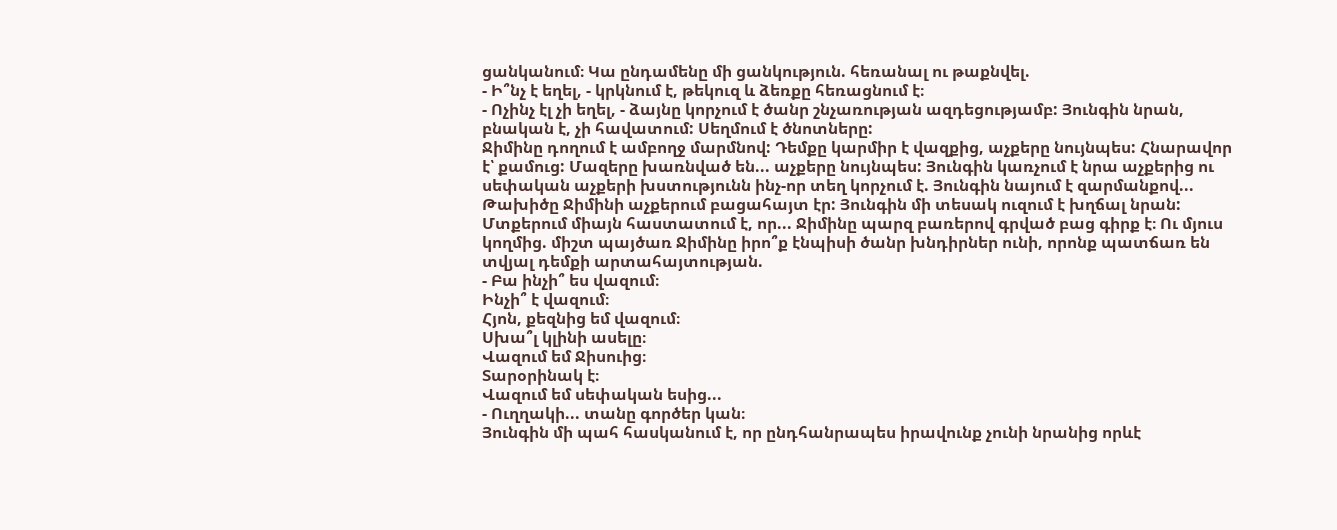ցանկանում։ Կա ընդամենը մի ցանկություն. հեռանալ ու թաքնվել.
- Ի՞նչ է եղել, - կրկնում է, թեկուզ և ձեռքը հեռացնում է։
- Ոչինչ էլ չի եղել, - ձայնը կորչում է ծանր շնչառության ազդեցությամբ: Յունգին նրան, բնական է, չի հավատում: Սեղմում է ծնոտները:
Ջիմինը դողում է ամբողջ մարմնով: Դեմքը կարմիր է վազքից, աչքերը նույնպես: Հնարավոր է՝ քամուց: Մազերը խառնված են... աչքերը նույնպես: Յունգին կառչում է նրա աչքերից ու սեփական աչքերի խստությունն ինչ-որ տեղ կորչում է. Յունգին նայում է զարմանքով... Թախիծը Ջիմինի աչքերում բացահայտ էր: Յունգին մի տեսակ ուզում է խղճալ նրան:
Մտքերում միայն հաստատում է, որ... Ջիմինը պարզ բառերով գրված բաց գիրք է։ Ու մյուս կողմից. միշտ պայծառ Ջիմինը իրո՞ք էնպիսի ծանր խնդիրներ ունի, որոնք պատճառ են տվյալ դեմքի արտահայտության.
- Բա ինչի՞ ես վազում։
Ինչի՞ է վազում։
Հյոն, քեզնից եմ վազում։
Սխա՞լ կլինի ասելը։
Վազում եմ Ջիսուից։
Տարօրինակ է։
Վազում եմ սեփական եսից...
- Ուղղակի... տանը գործեր կան։
Յունգին մի պահ հասկանում է, որ ընդհանրապես իրավունք չունի նրանից որևէ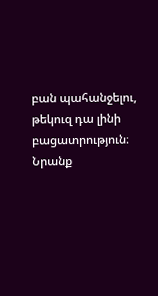բան պահանջելու, թեկուզ դա լինի բացատրություն։ Նրանք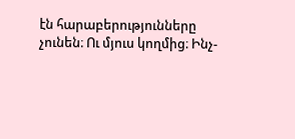էն հարաբերությունները չունեն։ Ու մյուս կողմից։ Ինչ-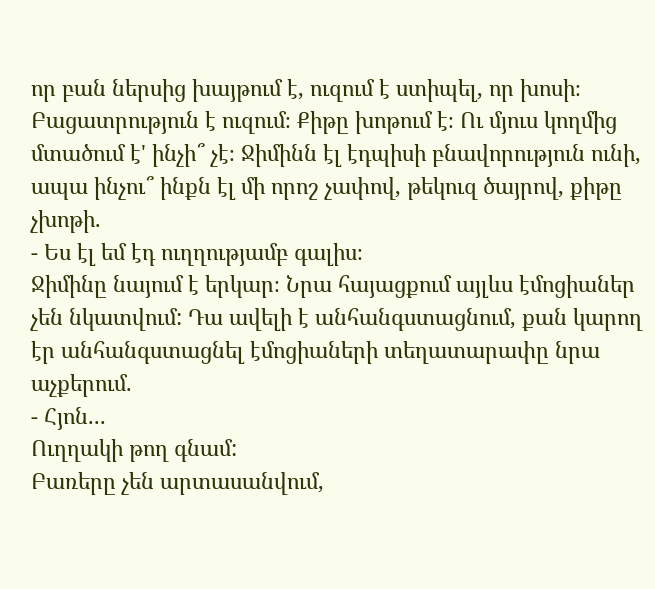որ բան ներսից խայթում է, ուզում է ստիպել, որ խոսի։ Բացատրություն է ուզում։ Քիթը խոթում է։ Ու մյուս կողմից մտածում է' ինչի՞ չէ։ Ջիմինն էլ էդպիսի բնավորություն ունի, ապա ինչու՞ ինքն էլ մի որոշ չափով, թեկուզ ծայրով, քիթը չխոթի.
- Ես էլ եմ էդ ուղղությամբ գալիս։
Ջիմինը նայում է երկար։ Նրա հայացքում այլևս էմոցիաներ չեն նկատվում: Դա ավելի է անհանգստացնում, քան կարող էր անհանգստացնել էմոցիաների տեղատարափը նրա աչքերում.
- Հյոն...
Ուղղակի թող գնամ:
Բառերը չեն արտասանվում,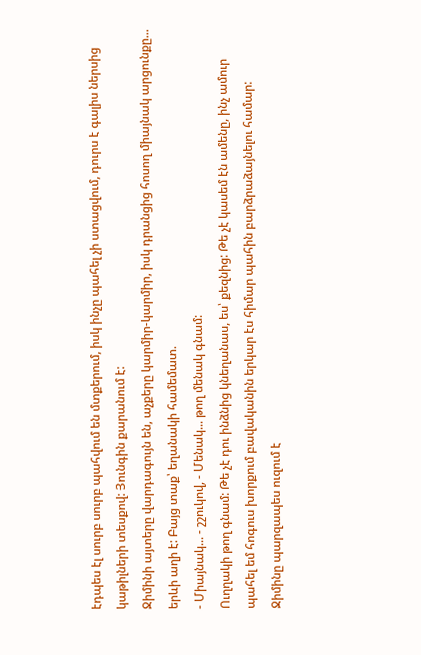էդպես էլ սուրբ սուրբ պահվում են մտքերում, իսկ ինչը պահել չի ստացվում, դուրս է գալիս ներսից կաթիլների տեսքով: Յունգին քարանում է:
Ջիմինի այտերը վարդագույն են, աչքերը կարմիր-կարմիր, իսկ դրանցից հոսող միայնակ արցունքը... երևի աղի է: Բայց տաք՝ եղանակի համեմատ.
- Միայնակ... - շշուկով, - Մենակ... թող մենակ գնամ:
Ուղղակի թող գնամ: Թե չէ դու ինձնից կնեղանաս, ես՝ քեզնից: Թե չէ կասեմ էն ամենը, ինչ ամուր պահել եմ հոգուս խորքում բավականին երկար էս հիմար պահին բարձրաձայնելու համար:
Ջիմինը պարզապես ուզում է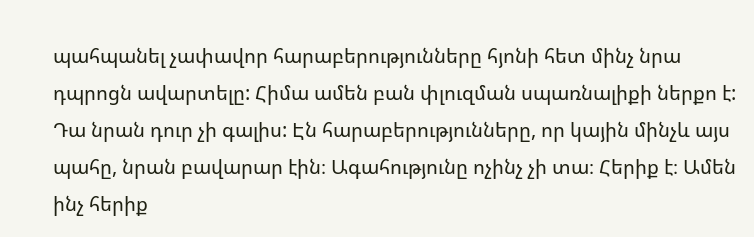պահպանել չափավոր հարաբերությունները հյոնի հետ մինչ նրա դպրոցն ավարտելը: Հիմա ամեն բան փլուզման սպառնալիքի ներքո է: Դա նրան դուր չի գալիս: Էն հարաբերությունները, որ կային մինչև այս պահը, նրան բավարար էին։ Ագահությունը ոչինչ չի տա։ Հերիք է։ Ամեն ինչ հերիք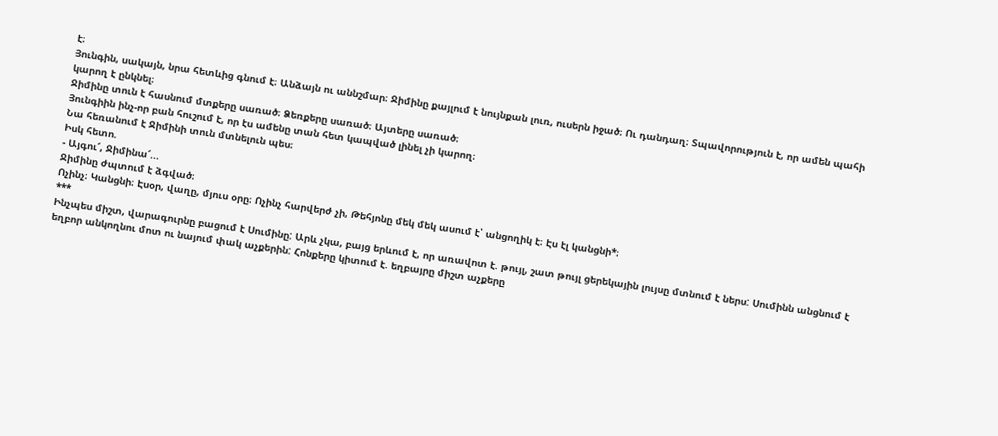է։
Յունգին, սակայն, նրա հետևից գնում է։ Անձայն ու աննշմար։ Ջիմինը քայլում է նույնքան լուռ, ուսերն իջած։ Ու դանդաղ։ Տպավորություն է, որ ամեն պահի կարող է ընկնել։
Ջիմինը տուն է հասնում մտքերը սառած։ Ձեռքերը սառած։ Այտերը սառած։
Յունգիին ինչ-որ բան հուշում է, որ էս ամենը տան հետ կապված լինել չի կարող։
Նա հեռանում է Ջիմինի տուն մտնելուն պես։
Իսկ հետո.
- Այգու՜, Ջիմինա՜...
Ջիմինը ժպտում է ձգված։
Ոչինչ։ Կանցնի։ Էսօր, վաղը, մյուս օրը։ Ոչինչ հարվերժ չի, Թեհյոնը մեկ մեկ ասում է՝ անցողիկ է։ Էս էլ կանցնի*։
***
Ինչպես միշտ, վարագուրնը բացում է Սումինը: Արև չկա, բայց երևում է, որ առավոտ է. թույլ, շատ թույլ ցերեկային լույսը մտնում է ներս: Սումինն անցնում է եղբոր անկողնու մոտ ու նայում փակ աչքերին: Հոնքերը կիտում է. եղբայրը միշտ աչքերը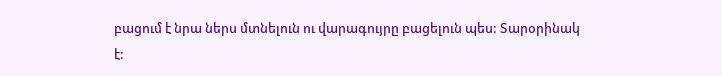բացում է նրա ներս մտնելուն ու վարագույրը բացելուն պես: Տարօրինակ է: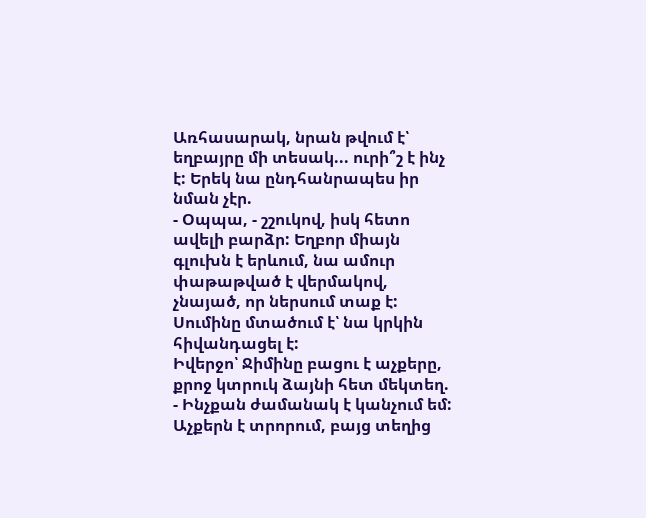Առհասարակ, նրան թվում է՝ եղբայրը մի տեսակ... ուրի՞շ է ինչ է: Երեկ նա ընդհանրապես իր նման չէր.
- Օպպա, - շշուկով, իսկ հետո ավելի բարձր: Եղբոր միայն գլուխն է երևում, նա ամուր փաթաթված է վերմակով, չնայած, որ ներսում տաք է: Սումինը մտածում է՝ նա կրկին հիվանդացել է:
Իվերջո՝ Ջիմինը բացու է աչքերը, քրոջ կտրուկ ձայնի հետ մեկտեղ.
- Ինչքան ժամանակ է կանչում եմ:
Աչքերն է տրորում, բայց տեղից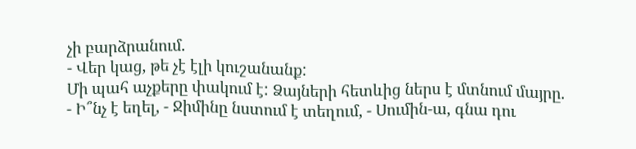չի բարձրանում.
- Վեր կաց, թե չէ էլի կուշանանք:
Մի պահ աչքերը փակում է: Ձայների հետևից ներս է մտնում մայրը.
- Ի՞նչ է եղել, - Ջիմինը նստում է տեղում, - Սումին-ա, գնա դու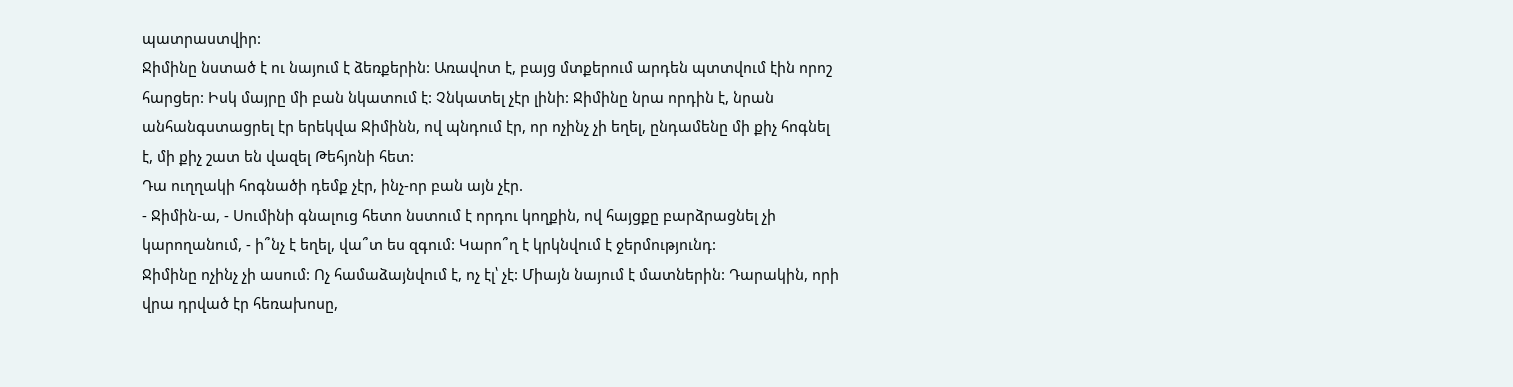պատրաստվիր:
Ջիմինը նստած է ու նայում է ձեռքերին: Առավոտ է, բայց մտքերում արդեն պտտվում էին որոշ հարցեր: Իսկ մայրը մի բան նկատում է: Չնկատել չէր լինի: Ջիմինը նրա որդին է, նրան անհանգստացրել էր երեկվա Ջիմինն, ով պնդում էր, որ ոչինչ չի եղել, ընդամենը մի քիչ հոգնել է, մի քիչ շատ են վազել Թեհյոնի հետ:
Դա ուղղակի հոգնածի դեմք չէր, ինչ-որ բան այն չէր.
- Ջիմին-ա, - Սումինի գնալուց հետո նստում է որդու կողքին, ով հայցքը բարձրացնել չի կարողանում, - ի՞նչ է եղել, վա՞տ ես զգում: Կարո՞ղ է կրկնվում է ջերմությունդ:
Ջիմինը ոչինչ չի ասում: Ոչ համաձայնվում է, ոչ էլ՝ չէ: Միայն նայում է մատներին: Դարակին, որի վրա դրված էր հեռախոսը,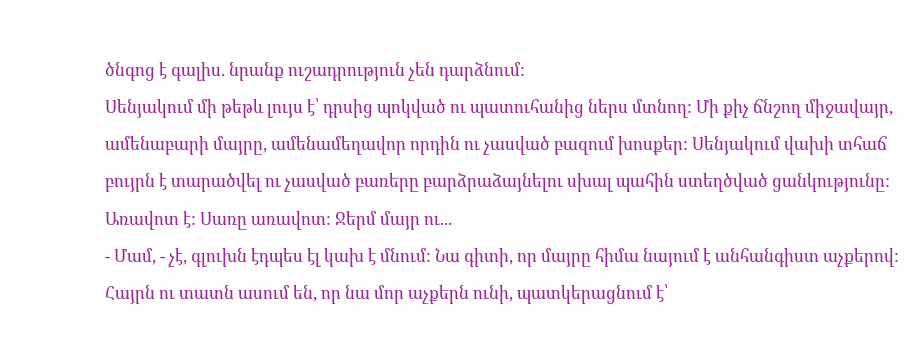ծնգոց է գալիս. նրանք ուշադրություն չեն դարձնում:
Սենյակում մի թեթև լույս է՝ դրսից պոկված ու պատուհանից ներս մտնող: Մի քիչ ճնշող միջավայր, ամենաբարի մայրը, ամենամեղավոր որդին ու չասված բազում խոսքեր: Սենյակում վախի տհաճ բույրն է տարածվել ու չասված բառերը բարձրաձայնելու սխալ պահին ստեղծված ցանկությունը:
Առավոտ է: Սառը առավոտ: Ջերմ մայր ու...
- Մամ, - չէ, գլուխն էդպես էլ կախ է մնում: Նա գիտի, որ մայրը հիմա նայում է անհանգիստ աչքերով: Հայրն ու տատն ասում են, որ նա մոր աչքերն ունի, պատկերացնում է՝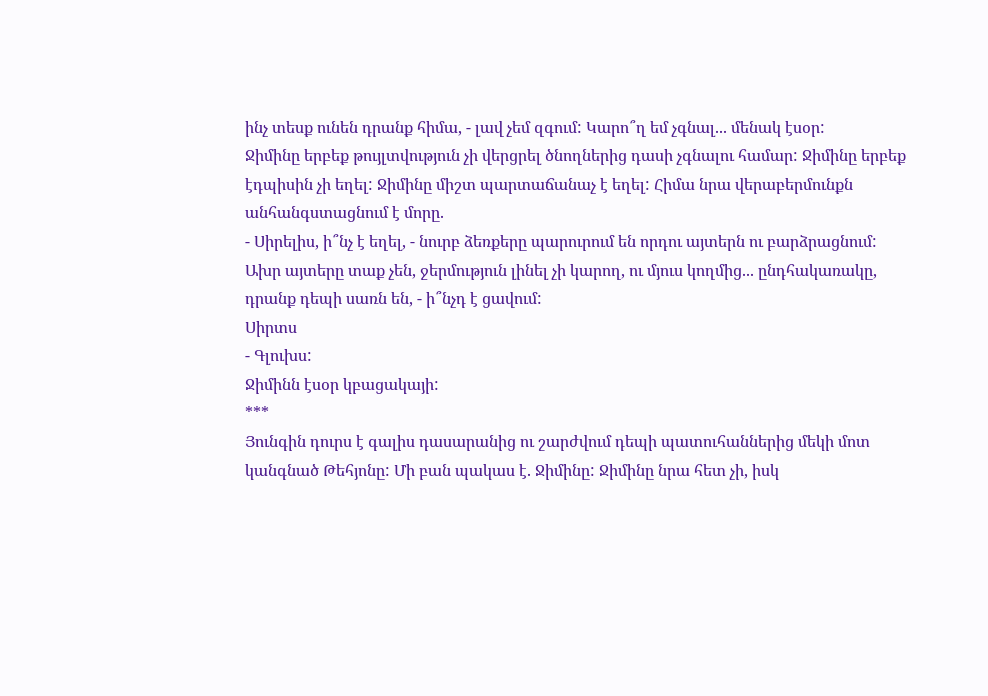ինչ տեսք ունեն դրանք հիմա, - լավ չեմ զգում: Կարո՞ղ եմ չգնալ... մենակ էսօր:
Ջիմինը երբեք թույլտվություն չի վերցրել ծնողներից դասի չգնալու համար: Ջիմինը երբեք էդպիսին չի եղել: Ջիմինը միշտ պարտաճանաչ է եղել: Հիմա նրա վերաբերմունքն անհանգստացնում է մորը.
- Սիրելիս, ի՞նչ է եղել, - նուրբ ձեռքերը պարուրում են որդու այտերն ու բարձրացնում: Ախր այտերը տաք չեն, ջերմություն լինել չի կարող, ու մյուս կողմից... ընդհակառակը, դրանք դեպի սառն են, - ի՞նչդ է ցավում:
Սիրտս
- Գլուխս:
Ջիմինն էսօր կբացակայի:
***
Յունգին դուրս է գալիս դասարանից ու շարժվում դեպի պատուհաններից մեկի մոտ կանգնած Թեհյոնը: Մի բան պակաս է. Ջիմինը: Ջիմինը նրա հետ չի, իսկ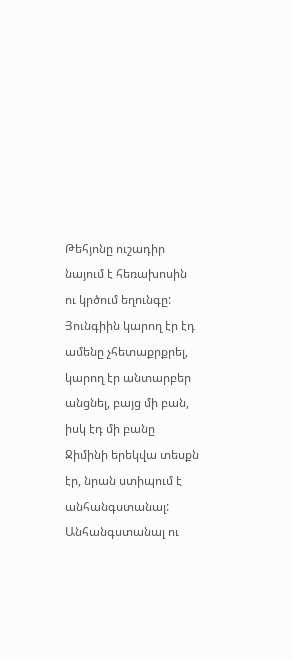Թեհյոնը ուշադիր նայում է հեռախոսին ու կրծում եղունգը: Յունգիին կարող էր էդ ամենը չհետաքրքրել, կարող էր անտարբեր անցնել, բայց մի բան, իսկ էդ մի բանը Ջիմինի երեկվա տեսքն էր, նրան ստիպում է անհանգստանալ: Անհանգստանալ ու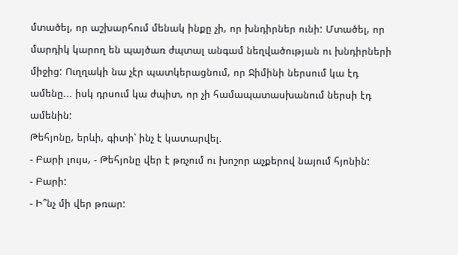մտածել, որ աշխարհում մենակ ինքը չի, որ խնդիրներ ունի: Մտածել, որ մարդիկ կարող են պայծառ ժպտալ անգամ նեղվածության ու խնդիրների միջից: Ուղղակի նա չէր պատկերացնում, որ Ջիմինի ներսում կա էդ ամենը... իսկ դրսում կա ժպիտ, որ չի համապատասխանում ներսի էդ ամենին:
Թեհյոնը, երևի, գիտի՝ ինչ է կատարվել.
- Բարի լույս, - Թեհյոնը վեր է թռչում ու խոշոր աչքերով նայում հյոնին:
- Բարի:
- Ի՞նչ մի վեր թռար: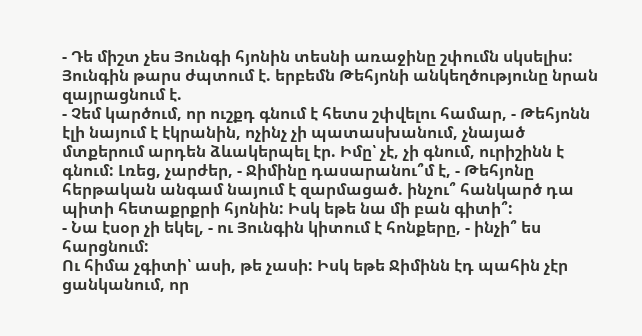- Դե միշտ չես Յունգի հյոնին տեսնի առաջինը շփումն սկսելիս:
Յունգին թարս ժպտում է. երբեմն Թեհյոնի անկեղծությունը նրան զայրացնում է.
- Չեմ կարծում, որ ուշքդ գնում է հետս շփվելու համար, - Թեհյոնն էլի նայում է էկրանին, ոչինչ չի պատասխանում, չնայած մտքերում արդեն ձևակերպել էր. Իմը՝ չէ, չի գնում, ուրիշինն է գնում: Լռեց, չարժեր, - Ջիմինը դասարանու՞մ է, - Թեհյոնը հերթական անգամ նայում է զարմացած. ինչու՞ հանկարծ դա պիտի հետաքրքրի հյոնին: Իսկ եթե նա մի բան գիտի՞:
- Նա էսօր չի եկել, - ու Յունգին կիտում է հոնքերը, - ինչի՞ ես հարցնում:
Ու հիմա չգիտի՝ ասի, թե չասի: Իսկ եթե Ջիմինն էդ պահին չէր ցանկանում, որ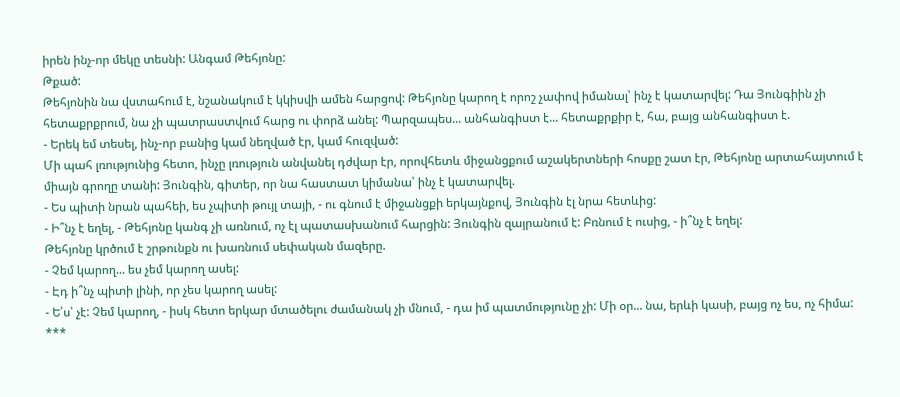իրեն ինչ-որ մեկը տեսնի: Անգամ Թեհյոնը:
Թքած:
Թեհյոնին նա վստահում է, նշանակում է կկիսվի ամեն հարցով: Թեհյոնը կարող է որոշ չափով իմանալ՝ ինչ է կատարվել: Դա Յունգիին չի հետաքրքրում, նա չի պատրաստվում հարց ու փորձ անել: Պարզապես... անհանգիստ է... հետաքրքիր է, հա, բայց անհանգիստ է.
- Երեկ եմ տեսել, ինչ-որ բանից կամ նեղված էր, կամ հուզված:
Մի պահ լռությունից հետո, ինչը լռություն անվանել դժվար էր, որովհետև միջանցքում աշակերտների հոսքը շատ էր, Թեհյոնը արտահայտում է միայն գրողը տանի: Յունգին, գիտեր, որ նա հաստատ կիմանա՝ ինչ է կատարվել.
- Ես պիտի նրան պահեի, ես չպիտի թույլ տայի, - ու գնում է միջանցքի երկայնքով, Յունգին էլ նրա հետևից:
- Ի՞նչ է եղել, - Թեհյոնը կանգ չի առնում, ոչ էլ պատասխանում հարցին: Յունգին զայրանում է: Բռնում է ուսից, - ի՞նչ է եղել:
Թեհյոնը կրծում է շրթունքն ու խառնում սեփական մազերը.
- Չեմ կարող... ես չեմ կարող ասել:
- Էդ ի՞նչ պիտի լինի, որ չես կարող ասել:
- Ե՛ս՝ չէ: Չեմ կարող, - իսկ հետո երկար մտածելու ժամանակ չի մնում, - դա իմ պատմությունը չի: Մի օր... նա, երևի կասի, բայց ոչ ես, ոչ հիմա:
***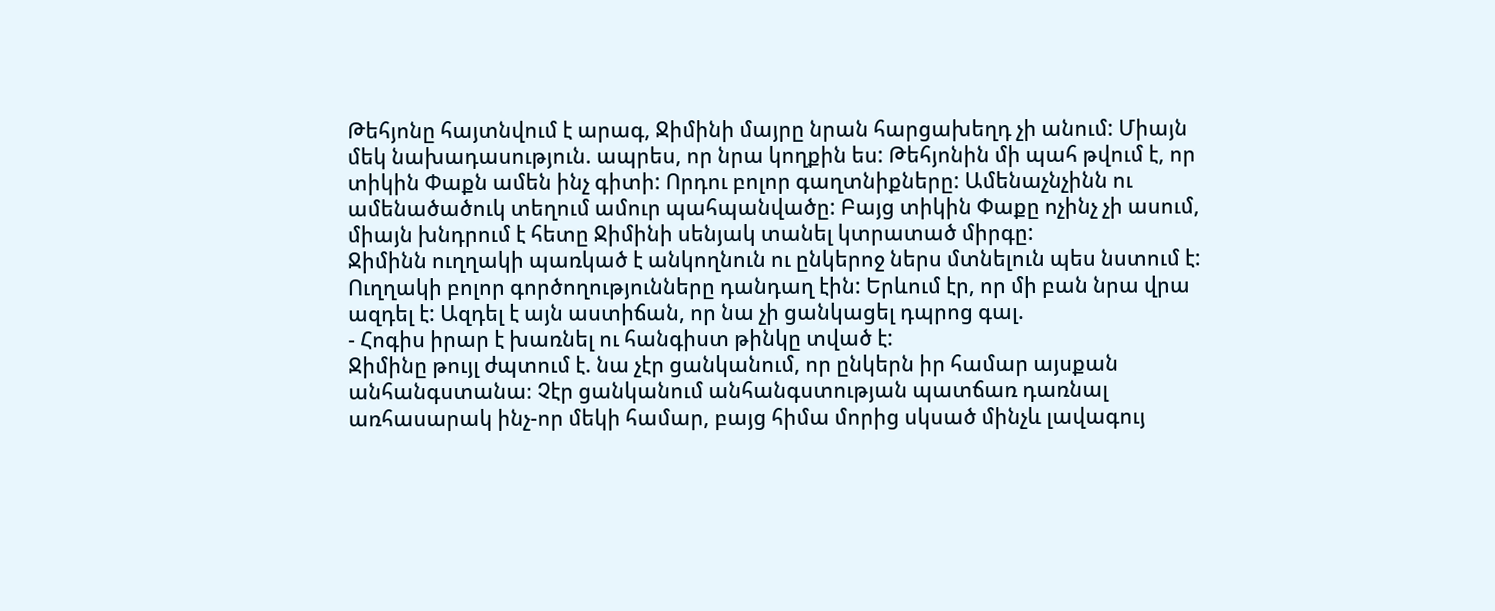Թեհյոնը հայտնվում է արագ, Ջիմինի մայրը նրան հարցախեղդ չի անում: Միայն մեկ նախադասություն. ապրես, որ նրա կողքին ես: Թեհյոնին մի պահ թվում է, որ տիկին Փաքն ամեն ինչ գիտի: Որդու բոլոր գաղտնիքները: Ամենաչնչինն ու ամենածածուկ տեղում ամուր պահպանվածը: Բայց տիկին Փաքը ոչինչ չի ասում, միայն խնդրում է հետը Ջիմինի սենյակ տանել կտրատած միրգը:
Ջիմինն ուղղակի պառկած է անկողնուն ու ընկերոջ ներս մտնելուն պես նստում է: Ուղղակի բոլոր գործողությունները դանդաղ էին: Երևում էր, որ մի բան նրա վրա ազդել է: Ազդել է այն աստիճան, որ նա չի ցանկացել դպրոց գալ.
- Հոգիս իրար է խառնել ու հանգիստ թինկը տված է:
Ջիմինը թույլ ժպտում է. նա չէր ցանկանում, որ ընկերն իր համար այսքան անհանգստանա։ Չէր ցանկանում անհանգստության պատճառ դառնալ առհասարակ ինչ-որ մեկի համար, բայց հիմա մորից սկսած մինչև լավագույ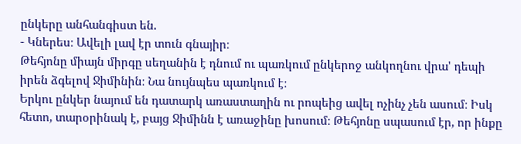ընկերը անհանգիստ են.
- Կներես։ Ավելի լավ էր տուն գնայիր։
Թեհյոնը միայն միրգը սեղանին է դնում ու պառկում ընկերոջ անկողնու վրա' դեպի իրեն ձգելով Ջիմինին։ Նա նույնպես պառկում է։
Երկու ընկեր նայում են դատարկ առաստաղին ու րոպեից ավել ոչինչ չեն ասում։ Իսկ հետո, տարօրինակ է, բայց Ջիմինն է առաջինը խոսում։ Թեհյոնը սպասում էր, որ ինքը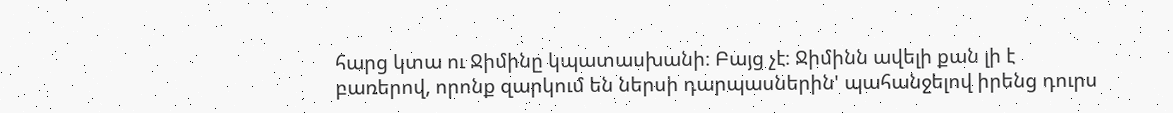հարց կտա ու Ջիմինը կպատասխանի։ Բայց չէ։ Ջիմինն ավելի քան լի է բառերով, որոնք զարկում են ներսի դարպասներին' պահանջելով իրենց դուրս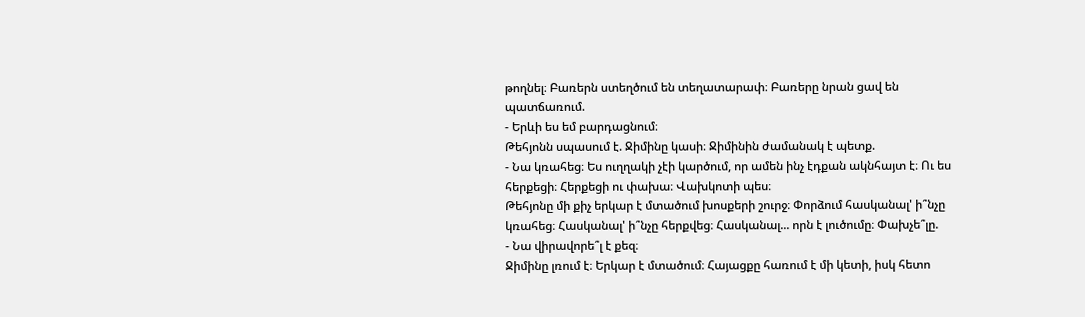թողնել։ Բառերն ստեղծում են տեղատարափ։ Բառերը նրան ցավ են պատճառում.
- Երևի ես եմ բարդացնում։
Թեհյոնն սպասում է. Ջիմինը կասի։ Ջիմինին ժամանակ է պետք.
- Նա կռահեց։ Ես ուղղակի չէի կարծում, որ ամեն ինչ էդքան ակնհայտ է։ Ու ես հերքեցի։ Հերքեցի ու փախա։ Վախկոտի պես։
Թեհյոնը մի քիչ երկար է մտածում խոսքերի շուրջ։ Փորձում հասկանալ' ի՞նչը կռահեց։ Հասկանալ' ի՞նչը հերքվեց։ Հասկանալ... որն է լուծումը։ Փախչե՞լը.
- Նա վիրավորե՞լ է քեզ։
Ջիմինը լռում է։ Երկար է մտածում։ Հայացքը հառում է մի կետի, իսկ հետո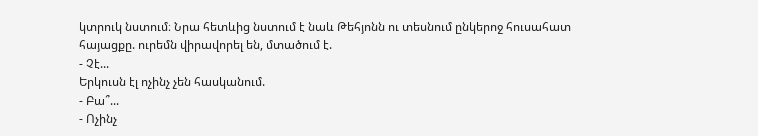կտրուկ նստում։ Նրա հետևից նստում է նաև Թեհյոնն ու տեսնում ընկերոջ հուսահատ հայացքը. ուրեմն վիրավորել են, մտածում է.
- Չէ...
Երկուսն էլ ոչինչ չեն հասկանում.
- Բա՞...
- Ոչինչ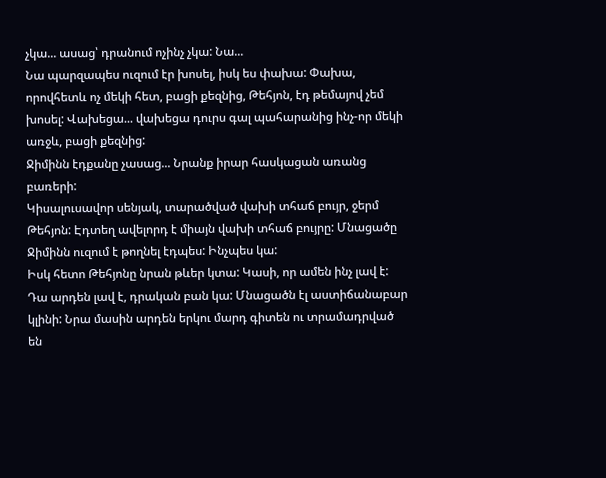չկա... ասաց՝ դրանում ոչինչ չկա: Նա...
Նա պարզապես ուզում էր խոսել, իսկ ես փախա: Փախա, որովհետև ոչ մեկի հետ, բացի քեզնից, Թեհյոն, էդ թեմայով չեմ խոսել: Վախեցա... վախեցա դուրս գալ պահարանից ինչ-որ մեկի առջև, բացի քեզնից:
Ջիմինն էդքանը չասաց... Նրանք իրար հասկացան առանց բառերի:
Կիսալուսավոր սենյակ, տարածված վախի տհաճ բույր, ջերմ Թեհյոն: Էդտեղ ավելորդ է միայն վախի տհաճ բույրը: Մնացածը Ջիմինն ուզում է թողնել էդպես: Ինչպես կա:
Իսկ հետո Թեհյոնը նրան թևեր կտա: Կասի, որ ամեն ինչ լավ է: Դա արդեն լավ է, դրական բան կա: Մնացածն էլ աստիճանաբար կլինի: Նրա մասին արդեն երկու մարդ գիտեն ու տրամադրված են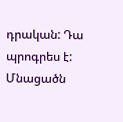դրական: Դա պրոգրես է: Մնացածն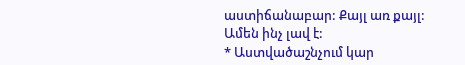աստիճանաբար: Քայլ առ քայլ:
Ամեն ինչ լավ է:
* Աստվածաշնչում կար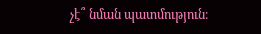չէ՞ նման պատմություն։